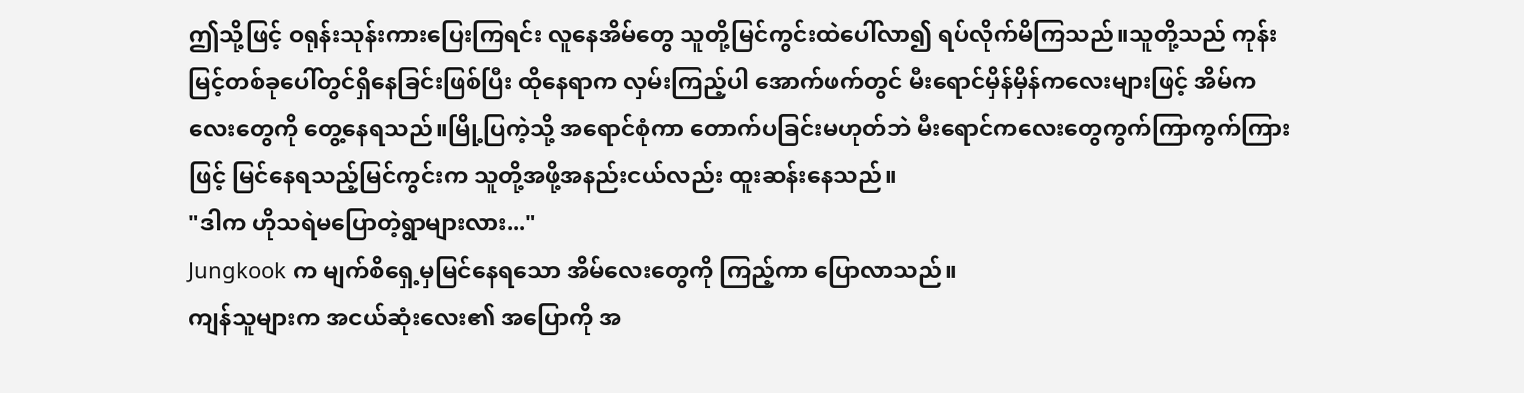ဤသို့ဖြင့် ဝရုန်းသုန်းကားပြေးကြရင်း လူနေအိမ်တွေ သူတို့မြင်ကွင်းထဲပေါ်လာ၍ ရပ်လိုက်မိကြသည်။သူတို့သည် ကုန်းမြင့်တစ်ခုပေါ်တွင်ရှိနေခြင်းဖြစ်ပြီး ထိုနေရာက လှမ်းကြည့်ပါ အောက်ဖက်တွင် မီးရောင်မှိန်မှိန်ကလေးများဖြင့် အိမ်ကလေးတွေကို တွေ့နေရသည်။မြို့ပြကဲ့သို့ အရောင်စုံကာ တောက်ပခြင်းမဟုတ်ဘဲ မီးရောင်ကလေးတွေကွက်ကြာကွက်ကြားဖြင့် မြင်နေရသည့်မြင်ကွင်းက သူတို့အဖို့အနည်းငယ်လည်း ထူးဆန်းနေသည်။
"ဒါက ဟိုသရဲမပြောတဲ့ရွာများလား..."
Jungkook က မျက်စိရှေ့မှမြင်နေရသော အိမ်လေးတွေကို ကြည့်ကာ ပြောလာသည်။
ကျန်သူများက အငယ်ဆုံးလေး၏ အပြောကို အ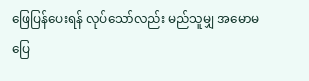ဖြေပြန်ပေးရန် လုပ်သော်လည်း မည်သူမျှ အမောမပြေ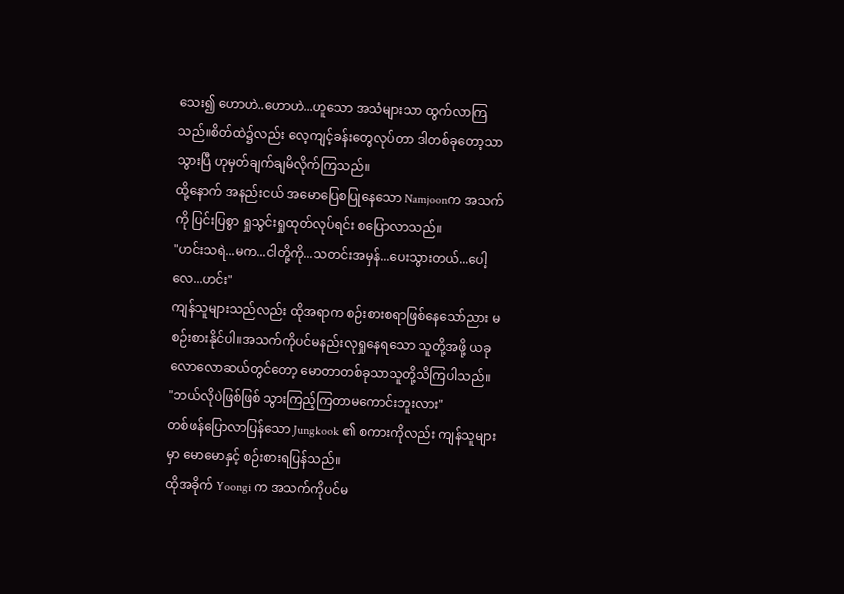သေး၍ ဟောဟဲ..ဟောဟဲ...ဟူသော အသံများသာ ထွက်လာကြသည်။စိတ်ထဲ၌လည်း လေ့ကျင့်ခန်းတွေလုပ်တာ ဒါတစ်ခုတော့သာသွားပြီ ဟုမှတ်ချက်ချမိလိုက်ကြသည်။
ထို့နောက် အနည်းငယ် အမောပြေစပြုနေသော Namjoonက အသက်ကို ပြင်းပြစွာ ရှုသွင်းရှုထုတ်လုပ်ရင်း စပြောလာသည်။
"ဟင်းသရဲ...မက...ငါတို့ကို...သတင်းအမှန်...ပေးသွားတယ်...ပေါ့လေ...ဟင်း"
ကျန်သူများသည်လည်း ထိုအရာက စဉ်းစားစရာဖြစ်နေသော်ညား မစဉ်းစားနိုင်ပါ။အသက်ကိုပင်မနည်းလုရှုနေရသော သူတို့အဖို့ ယခုလောလောဆယ်တွင်တော့ မောတာတစ်ခုသာသူတို့သိကြပါသည်။
"ဘယ်လိုပဲဖြစ်ဖြစ် သွားကြည့်ကြတာမကောင်းဘူးလား"
တစ်ဖန်ပြောလာပြန်သော Jungkook ၏ စကားကိုလည်း ကျန်သူများမှာ မောမောနှင့် စဉ်းစားရပြန်သည်။
ထိုအခိုက် Yoongi က အသက်ကိုပင်မ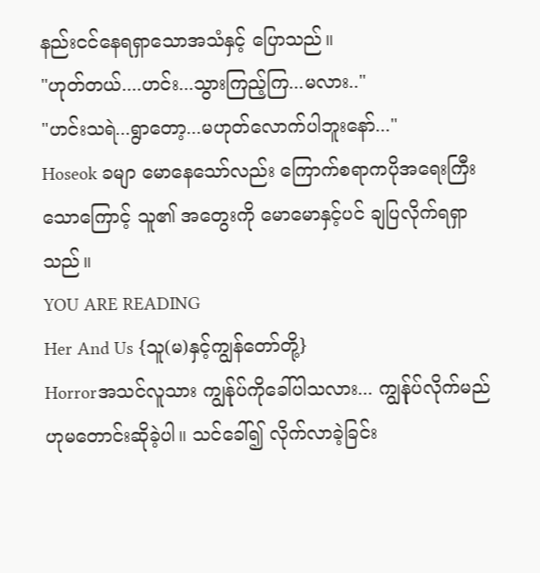နည်းငင်နေရရှာသောအသံနှင့် ပြောသည်။
"ဟုတ်တယ်....ဟင်း...သွားကြည့်ကြ...မလား.."
"ဟင်းသရဲ...ရွာတော့...မဟုတ်လောက်ပါဘူးနော်..."
Hoseok ခမျာ မောနေသော်လည်း ကြောက်စရာကပိုအရေးကြီးသောကြောင့် သူ၏ အတွေးကို မောမောနှင့်ပင် ချပြလိုက်ရရှာသည်။
YOU ARE READING
Her And Us {သူ(မ)နှင့်ကျွန်တော်တို့}
Horrorအသင်လူသား ကျွန်ုပ်ကိုခေါ်ပါသလား... ကျွန်ုပ်လိုက်မည်ဟုမတောင်းဆိုခဲ့ပါ။ သင်ခေါ်၍ လိုက်လာခဲ့ခြင်း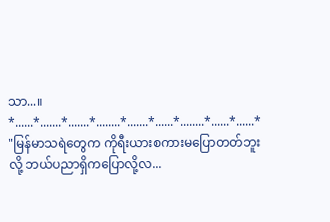သာ...။ *......*.......*.......*........*.......*......*........*......*......* "မြန်မာသရဲတွေက ကိုရီးယားစကားမပြောတတ်ဘူးလို့ ဘယ်ပညာရှိကပြောလို့လ...